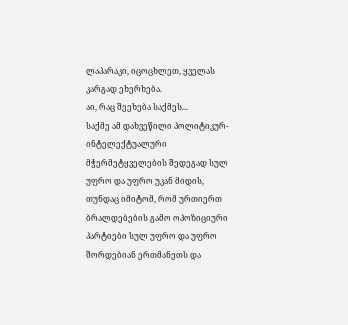ლაპარაკი, იცოცხლეთ, ყველას კარგად ეხერხება.
აი, რაც შეეხება საქმეს...
საქმე ამ დახვეწილი პოლიტიკურ-ინტელექტუალური მჭერმეტყველების შედეგად სულ უფრო და უფრო უკან მიდის, თუნდაც იმიტომ, რომ ურთიერთ ბრალდებების გამო ოპოზიციური პარტიები სულ უფრო და უფრო შორდებიან ერთმანეთს და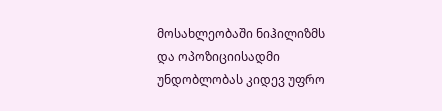მოსახლეობაში ნიჰილიზმს და ოპოზიციისადმი უნდობლობას კიდევ უფრო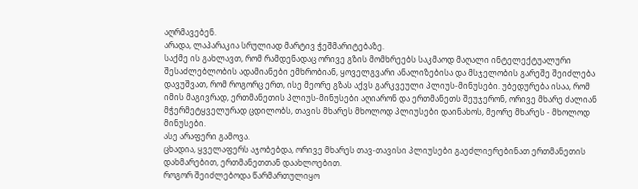აღრმავებენ.
არადა, ლაპარაკია სრულიად მარტივ ჭეშმარიტებაზე.
საქმე ის გახლავთ, რომ რამდენადაც ორივე გზის მომხრეებს საკმაოდ მაღალი ინტელექტუალური შესაძლებლობის ადამიანები ემხრობიან, ყოველგვარი ანალიზებისა და მსჯელობის გარეშე შეიძლება დავუშვათ, რომ როგორც ერთ, ისე მეორე გზას აქვს გარკვეული პლიუს-მინუსები. უბედურება ისაა, რომ იმის მაგივრად, ერთმანეთის პლიუს-მინუსები აღიარონ და ერთმანეთს შეუჯერონ, ორივე მხარე ძალიან მჭერმეტყველურად ცდილობს, თავის მხარეს მხოლოდ პლიუსები დაინახოს, მეორე მხარეს - მხოლოდ მინუსები.
ასე არაფერი გამოვა.
ცხადია, ყველაფერს აჯობებდა, ორივე მხარეს თავ-თავისი პლიუსები გაეძლიერებინათ ერთმანეთის დახმარებით, ერთმანეთთან დაახლოებით.
როგორ შეიძლებოდა წარმართულიყო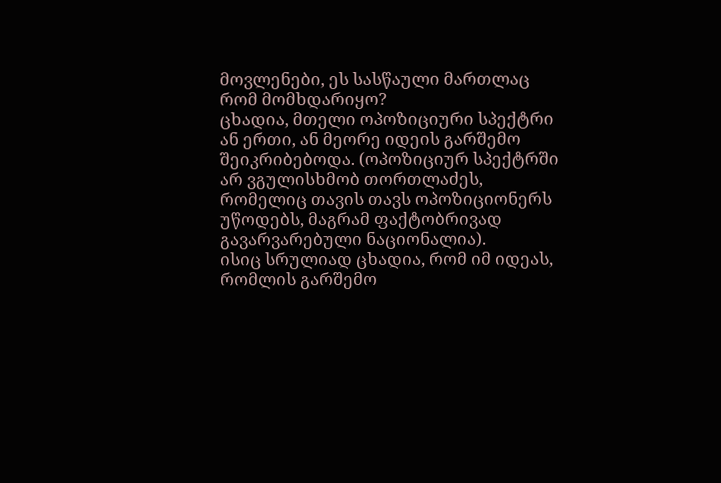მოვლენები, ეს სასწაული მართლაც რომ მომხდარიყო?
ცხადია, მთელი ოპოზიციური სპექტრი ან ერთი, ან მეორე იდეის გარშემო შეიკრიბებოდა. (ოპოზიციურ სპექტრში არ ვგულისხმობ თორთლაძეს, რომელიც თავის თავს ოპოზიციონერს უწოდებს, მაგრამ ფაქტობრივად გავარვარებული ნაციონალია).
ისიც სრულიად ცხადია, რომ იმ იდეას, რომლის გარშემო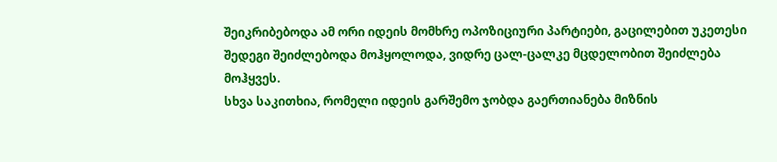შეიკრიბებოდა ამ ორი იდეის მომხრე ოპოზიციური პარტიები, გაცილებით უკეთესი შედეგი შეიძლებოდა მოჰყოლოდა, ვიდრე ცალ-ცალკე მცდელობით შეიძლება მოჰყვეს.
სხვა საკითხია, რომელი იდეის გარშემო ჯობდა გაერთიანება მიზნის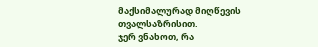მაქსიმალურად მიღწევის თვალსაზრისით.
ჯერ ვნახოთ, რა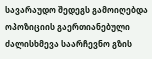სავარაუდო შედეგს გამოიღებდა ოპოზიციის გაერთიანებული ძალისხმევა საარჩევნო გზის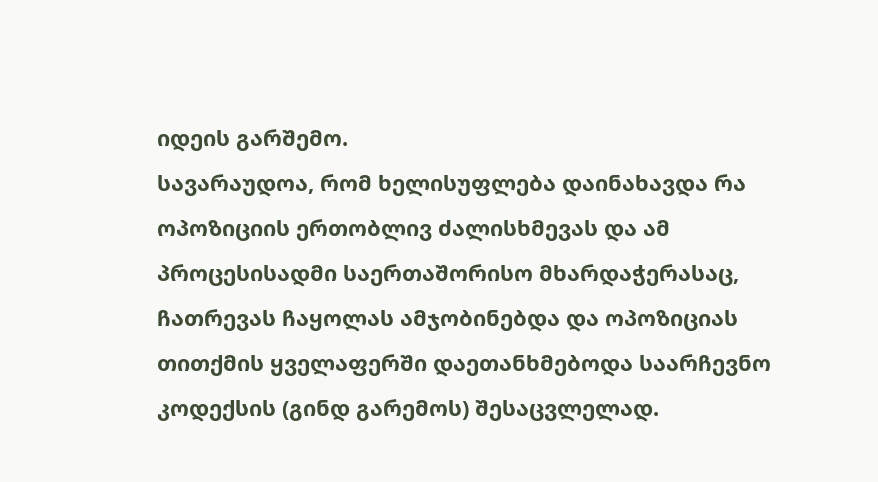იდეის გარშემო.
სავარაუდოა, რომ ხელისუფლება დაინახავდა რა ოპოზიციის ერთობლივ ძალისხმევას და ამ პროცესისადმი საერთაშორისო მხარდაჭერასაც, ჩათრევას ჩაყოლას ამჯობინებდა და ოპოზიციას თითქმის ყველაფერში დაეთანხმებოდა საარჩევნო კოდექსის (გინდ გარემოს) შესაცვლელად.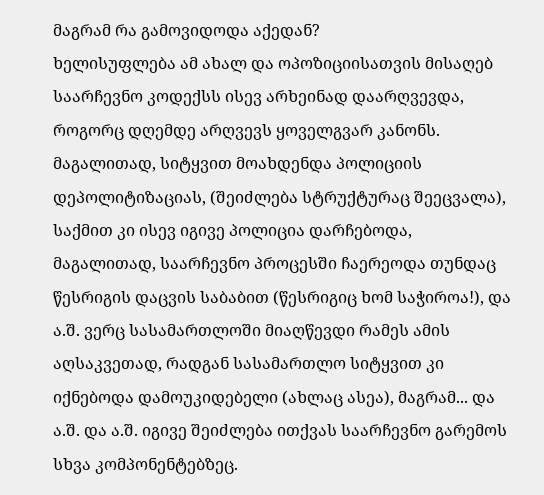მაგრამ რა გამოვიდოდა აქედან?
ხელისუფლება ამ ახალ და ოპოზიციისათვის მისაღებ საარჩევნო კოდექსს ისევ არხეინად დაარღვევდა, როგორც დღემდე არღვევს ყოველგვარ კანონს. მაგალითად, სიტყვით მოახდენდა პოლიციის დეპოლიტიზაციას, (შეიძლება სტრუქტურაც შეეცვალა), საქმით კი ისევ იგივე პოლიცია დარჩებოდა, მაგალითად, საარჩევნო პროცესში ჩაერეოდა თუნდაც წესრიგის დაცვის საბაბით (წესრიგიც ხომ საჭიროა!), და ა.შ. ვერც სასამართლოში მიაღწევდი რამეს ამის აღსაკვეთად, რადგან სასამართლო სიტყვით კი იქნებოდა დამოუკიდებელი (ახლაც ასეა), მაგრამ... და ა.შ. და ა.შ. იგივე შეიძლება ითქვას საარჩევნო გარემოს სხვა კომპონენტებზეც.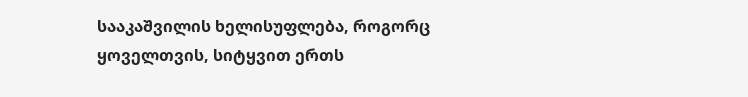სააკაშვილის ხელისუფლება, როგორც ყოველთვის, სიტყვით ერთს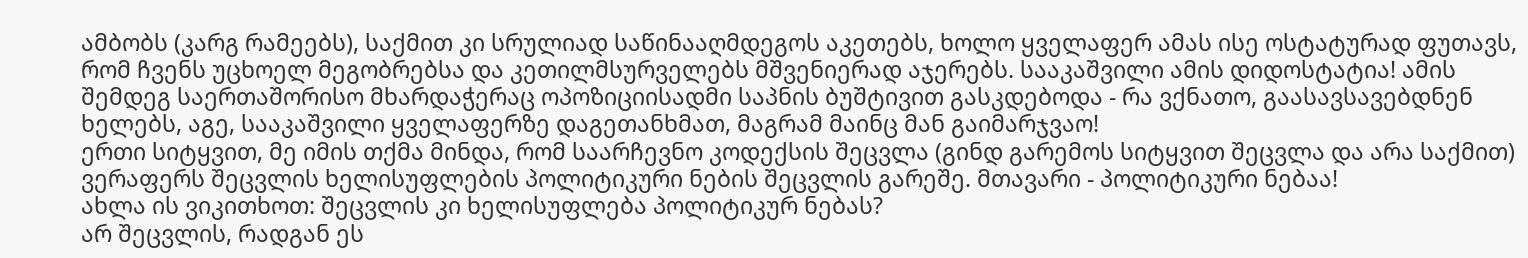ამბობს (კარგ რამეებს), საქმით კი სრულიად საწინააღმდეგოს აკეთებს, ხოლო ყველაფერ ამას ისე ოსტატურად ფუთავს, რომ ჩვენს უცხოელ მეგობრებსა და კეთილმსურველებს მშვენიერად აჯერებს. სააკაშვილი ამის დიდოსტატია! ამის შემდეგ საერთაშორისო მხარდაჭერაც ოპოზიციისადმი საპნის ბუშტივით გასკდებოდა - რა ვქნათო, გაასავსავებდნენ ხელებს, აგე, სააკაშვილი ყველაფერზე დაგეთანხმათ, მაგრამ მაინც მან გაიმარჯვაო!
ერთი სიტყვით, მე იმის თქმა მინდა, რომ საარჩევნო კოდექსის შეცვლა (გინდ გარემოს სიტყვით შეცვლა და არა საქმით) ვერაფერს შეცვლის ხელისუფლების პოლიტიკური ნების შეცვლის გარეშე. მთავარი - პოლიტიკური ნებაა!
ახლა ის ვიკითხოთ: შეცვლის კი ხელისუფლება პოლიტიკურ ნებას?
არ შეცვლის, რადგან ეს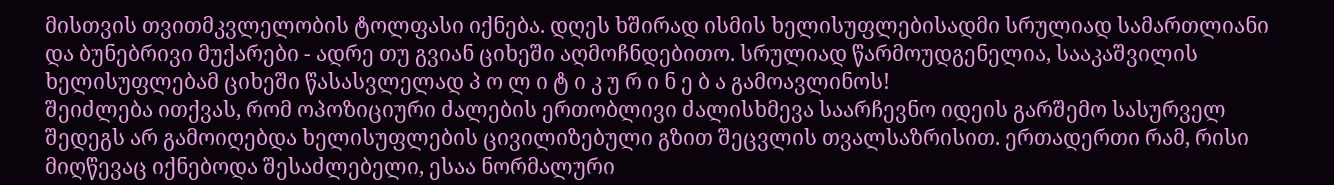მისთვის თვითმკვლელობის ტოლფასი იქნება. დღეს ხშირად ისმის ხელისუფლებისადმი სრულიად სამართლიანი და ბუნებრივი მუქარები - ადრე თუ გვიან ციხეში აღმოჩნდებითო. სრულიად წარმოუდგენელია, სააკაშვილის ხელისუფლებამ ციხეში წასასვლელად პ ო ლ ი ტ ი კ უ რ ი ნ ე ბ ა გამოავლინოს!
შეიძლება ითქვას, რომ ოპოზიციური ძალების ერთობლივი ძალისხმევა საარჩევნო იდეის გარშემო სასურველ შედეგს არ გამოიღებდა ხელისუფლების ცივილიზებული გზით შეცვლის თვალსაზრისით. ერთადერთი რამ, რისი მიღწევაც იქნებოდა შესაძლებელი, ესაა ნორმალური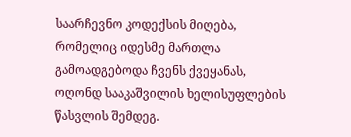საარჩევნო კოდექსის მიღება, რომელიც იდესმე მართლა გამოადგებოდა ჩვენს ქვეყანას, ოღონდ სააკაშვილის ხელისუფლების წასვლის შემდეგ.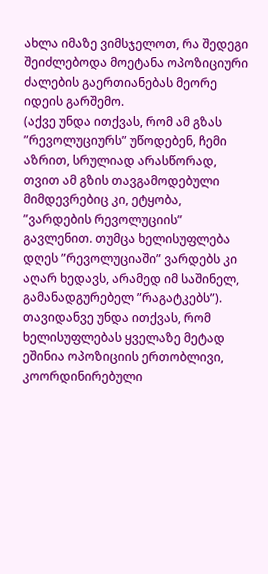ახლა იმაზე ვიმსჯელოთ, რა შედეგი შეიძლებოდა მოეტანა ოპოზიციური ძალების გაერთიანებას მეორე იდეის გარშემო.
(აქვე უნდა ითქვას, რომ ამ გზას ”რევოლუციურს” უწოდებენ, ჩემი აზრით, სრულიად არასწორად, თვით ამ გზის თავგამოდებული მიმდევრებიც კი, ეტყობა, ”ვარდების რევოლუციის” გავლენით. თუმცა ხელისუფლება დღეს ”რევოლუციაში” ვარდებს კი აღარ ხედავს, არამედ იმ საშინელ, გამანადგურებელ ”რაგატკებს”).
თავიდანვე უნდა ითქვას, რომ ხელისუფლებას ყველაზე მეტად ეშინია ოპოზიციის ერთობლივი, კოორდინირებული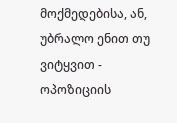მოქმედებისა, ან, უბრალო ენით თუ ვიტყვით - ოპოზიციის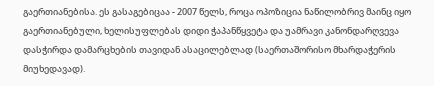გაერთიანებისა. ეს გასაგებიცაა - 2007 წელს, როცა ოპოზიცია ნაწილობრივ მაინც იყო გაერთიანებული, ხელისუფლებას დიდი ჭაპანწყვეტა და უამრავი კანონდარღვევა დასჭირდა დამარცხების თავიდან ასაცილებლად (საერთაშორისო მხარდაჭერის მიუხედავად).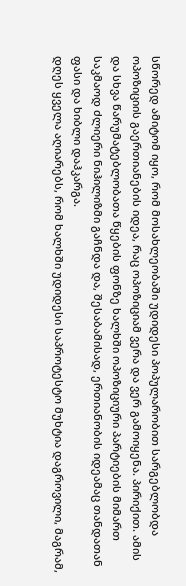სწორედ ამიტომ იყო, რომ მოსახლეობაში უდიდესი პოპულარობით სარგებლობდა ოპოზიციის გაერთიანების იდეა, რაც ოპოზიციამ ვერა და ვერ გამოიყენა. პირიქით. ამის და სხვა წარუმატებლობათა წყების ფონზე ხალხში ოპოზიციური პარტიების მიმართ საკმაოდ ძლიერი ნიჰილიზმი გაჩნდა და, შესაბამისად, ერთიანობის იდეამაც თანდათან ფასი და ხიბლი დაჰკარგა.
დღეს ყველა აღიარებს, რომ ხალხში უდიდესი საპროტესტო მუხტია დაგროვილი, მაგრამ,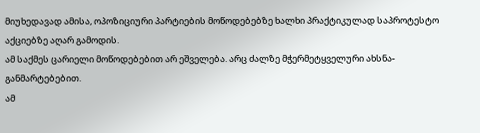მიუხედავად ამისა, ოპოზიციური პარტიების მოწოდებებზე ხალხი პრაქტიკულად საპროტესტო აქციებზე აღარ გამოდის.
ამ საქმეს ცარიელი მოწოდებებით არ ეშველება. არც ძალზე მჭერმეტყველური ახსნა-განმარტებებით.
ამ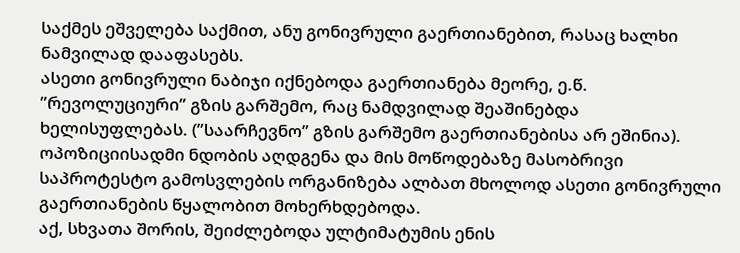საქმეს ეშველება საქმით, ანუ გონივრული გაერთიანებით, რასაც ხალხი ნამვილად დააფასებს.
ასეთი გონივრული ნაბიჯი იქნებოდა გაერთიანება მეორე, ე.წ. ”რევოლუციური” გზის გარშემო, რაც ნამდვილად შეაშინებდა ხელისუფლებას. (”საარჩევნო” გზის გარშემო გაერთიანებისა არ ეშინია).
ოპოზიციისადმი ნდობის აღდგენა და მის მოწოდებაზე მასობრივი საპროტესტო გამოსვლების ორგანიზება ალბათ მხოლოდ ასეთი გონივრული გაერთიანების წყალობით მოხერხდებოდა.
აქ, სხვათა შორის, შეიძლებოდა ულტიმატუმის ენის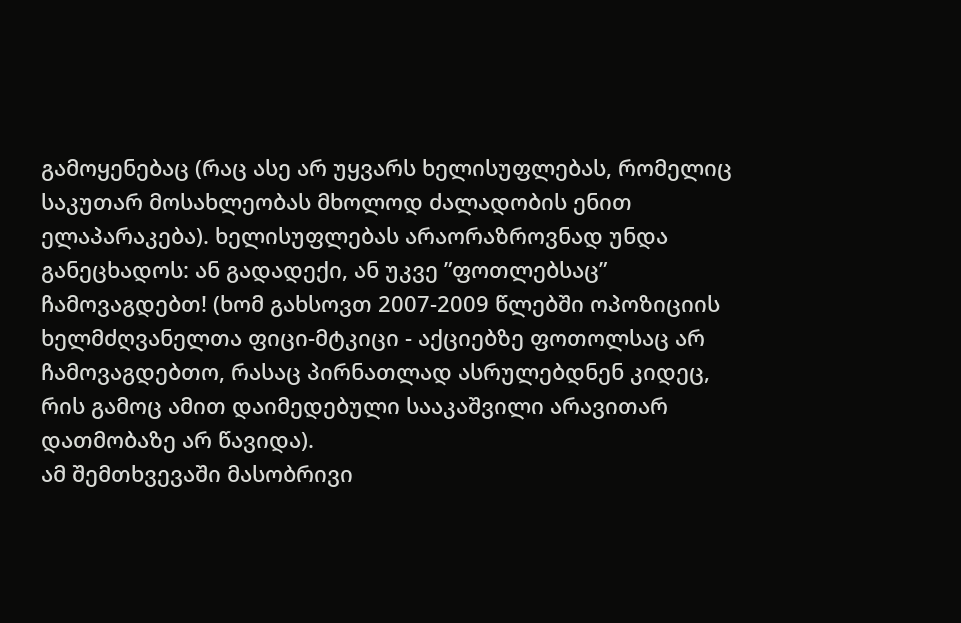გამოყენებაც (რაც ასე არ უყვარს ხელისუფლებას, რომელიც საკუთარ მოსახლეობას მხოლოდ ძალადობის ენით ელაპარაკება). ხელისუფლებას არაორაზროვნად უნდა განეცხადოს: ან გადადექი, ან უკვე ”ფოთლებსაც” ჩამოვაგდებთ! (ხომ გახსოვთ 2007-2009 წლებში ოპოზიციის ხელმძღვანელთა ფიცი-მტკიცი - აქციებზე ფოთოლსაც არ ჩამოვაგდებთო, რასაც პირნათლად ასრულებდნენ კიდეც, რის გამოც ამით დაიმედებული სააკაშვილი არავითარ დათმობაზე არ წავიდა).
ამ შემთხვევაში მასობრივი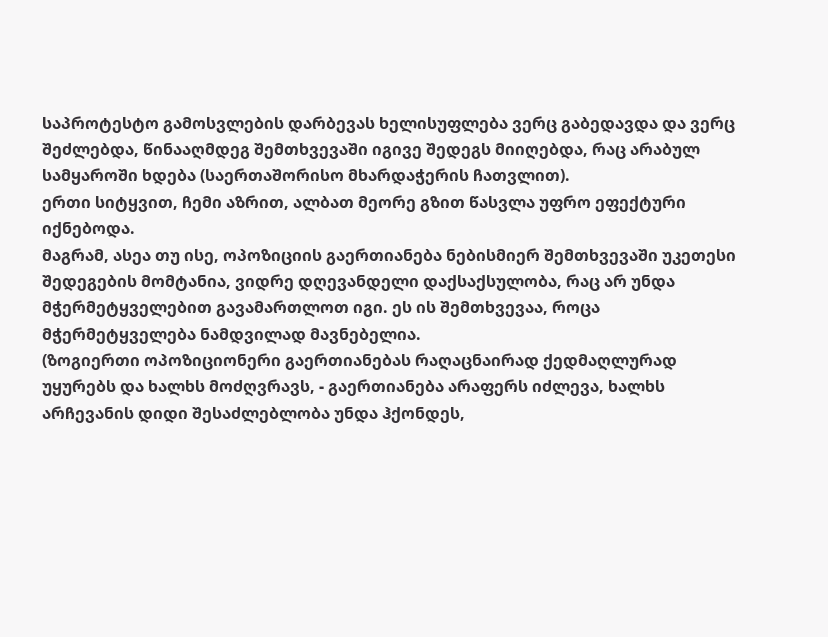საპროტესტო გამოსვლების დარბევას ხელისუფლება ვერც გაბედავდა და ვერც შეძლებდა, წინააღმდეგ შემთხვევაში იგივე შედეგს მიიღებდა, რაც არაბულ სამყაროში ხდება (საერთაშორისო მხარდაჭერის ჩათვლით).
ერთი სიტყვით, ჩემი აზრით, ალბათ მეორე გზით წასვლა უფრო ეფექტური იქნებოდა.
მაგრამ, ასეა თუ ისე, ოპოზიციის გაერთიანება ნებისმიერ შემთხვევაში უკეთესი შედეგების მომტანია, ვიდრე დღევანდელი დაქსაქსულობა, რაც არ უნდა მჭერმეტყველებით გავამართლოთ იგი. ეს ის შემთხვევაა, როცა მჭერმეტყველება ნამდვილად მავნებელია.
(ზოგიერთი ოპოზიციონერი გაერთიანებას რაღაცნაირად ქედმაღლურად უყურებს და ხალხს მოძღვრავს, - გაერთიანება არაფერს იძლევა, ხალხს არჩევანის დიდი შესაძლებლობა უნდა ჰქონდეს,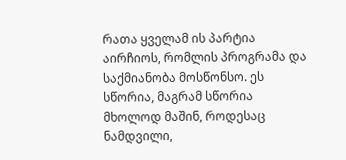რათა ყველამ ის პარტია აირჩიოს, რომლის პროგრამა და საქმიანობა მოსწონსო. ეს სწორია, მაგრამ სწორია მხოლოდ მაშინ, როდესაც ნამდვილი,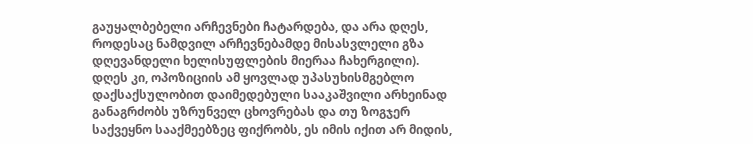გაუყალბებელი არჩევნები ჩატარდება, და არა დღეს, როდესაც ნამდვილ არჩევნებამდე მისასვლელი გზა დღევანდელი ხელისუფლების მიერაა ჩახერგილი).
დღეს კი, ოპოზიციის ამ ყოვლად უპასუხისმგებლო დაქსაქსულობით დაიმედებული სააკაშვილი არხეინად განაგრძობს უზრუნველ ცხოვრებას და თუ ზოგჯერ საქვეყნო სააქმეებზეც ფიქრობს, ეს იმის იქით არ მიდის,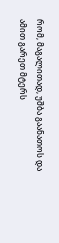რომ, მაგალითად, უშბა გაანათოს და ამით გარეთ მტერს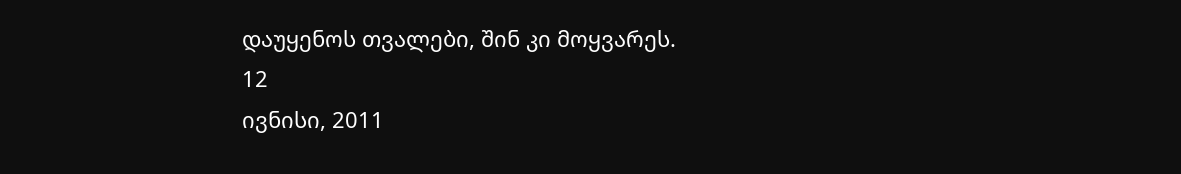დაუყენოს თვალები, შინ კი მოყვარეს.
12
ივნისი, 2011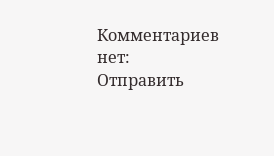Комментариев нет:
Отправить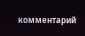комментарий